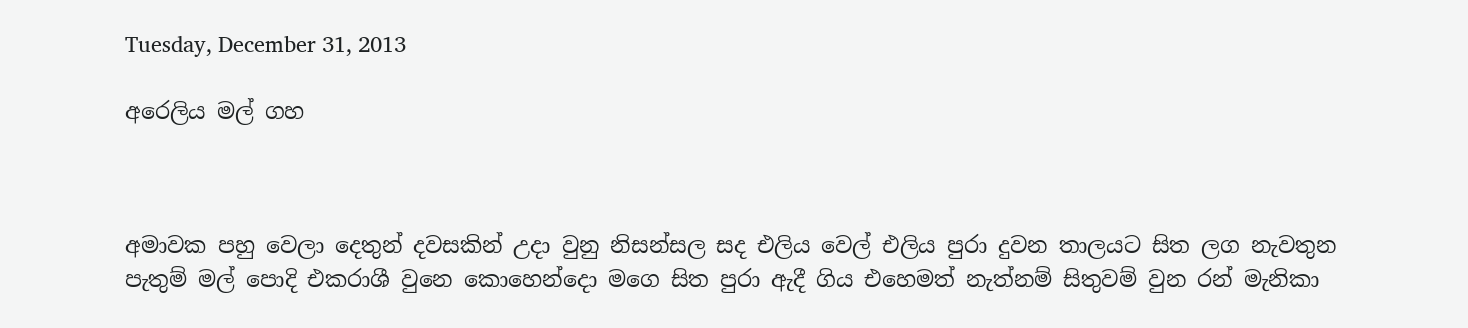Tuesday, December 31, 2013

අරෙලිය මල් ගහ



අමාවක පහු වෙලා දෙතුන් දවසකින් උදා වුනු නිසන්සල සද එලිය වෙල් එලිය පුරා දුවන තාලයට සිත ලග නැවතුන
පැතුම් මල් පොදි එකරාශී වුනෙ කොහෙන්දො මගෙ සිත පුරා ඇදී ගිය එහෙමත් නැත්නම් සිතුවම් වුන රන් මැනිකා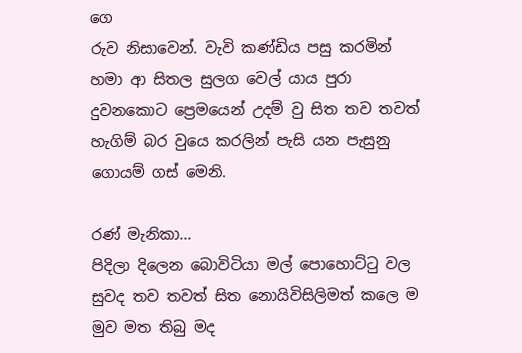ගෙ
රුව නිසාවෙන්. වැවි කණ්ඩිය පසු කරමින් හමා ආ සිතල සුලග වෙල් යාය පුරා දුවනකොට ප්‍රෙමයෙන් උදම් වු සිත තව තවත්
හැගිම් බර වුයෙ කරලින් පැසි යන පැසුනු ගොයම් ගස් මෙනි.

රණ් මැනිකා...
පිදිලා දිලෙන බොවිටියා මල් පොහොට්ටු වල සුවද තව තවත් සිත නොයිවිසිලිමත් කලෙ ම මුව මත තිබු මද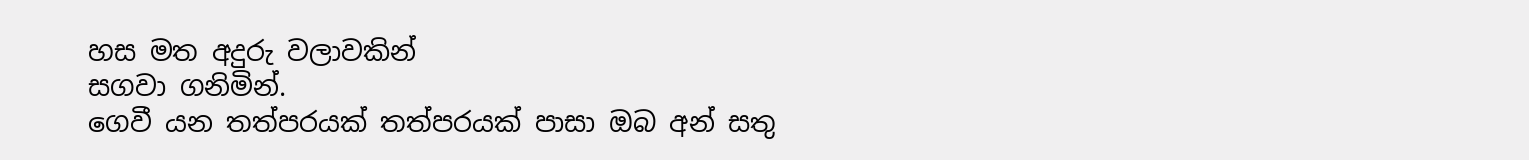හස මත අදුරු වලාවකින්
සගවා ගනිමින්.
ගෙවී යන තත්පරයක් තත්පරයක් පාසා ඔබ අන් සතු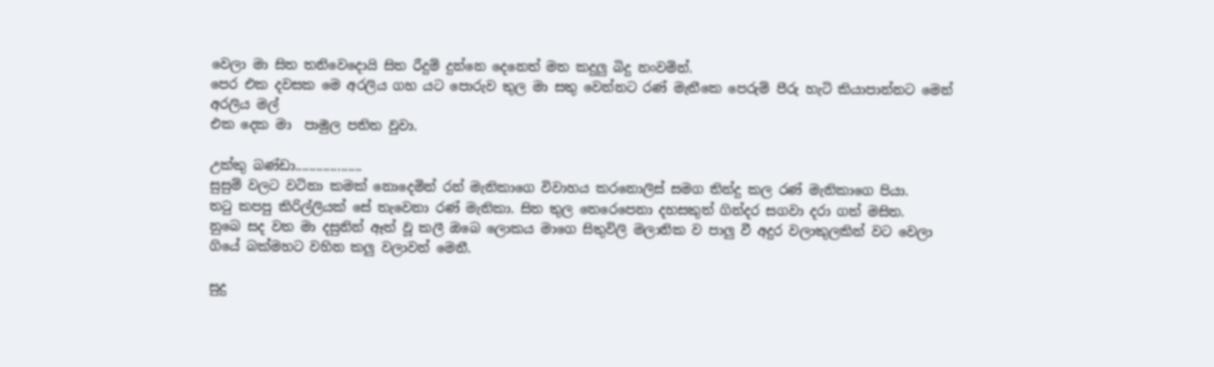වෙලා මා සිත තනිවෙදොයි සිත රීදුම් දුන්නෙ දෙනෙත් මත කදුලු බිදු නංවමින්.
පෙර එක දවසක මෙ අරලිය ගහ යට පොරුව තුල මා සතු වෙන්නට රණ් මැනීකෙ පෙරුම් පීරු හැටි කියාපාන්නට මෙන් අරලිය මල්
එක දෙක මා  පාමුල පතිත වුවා.

උක්කු බණ්ඩා...................
සුසුම් වලට වටිනා කමක් නොදෙමින් රන් මැනිකාගෙ විවාහය කරනොලිස් සමග තින්දු කල රණ් මැනිකාගෙ පියා.
තටු කපපු කිරිල්ලියක් සේ තැවෙනා රණ් මැනිකා. සිත තුල තෙරෙපෙනා දහසකුත් ගින්දර සගවා දරා ගත් මසිත.
නුබෙ සද වත මා දසුනින් ඈත් වූ කලී ඔබෙ ලොකය මාගෙ සිතුවිලි මලානික ව පාලු වී අදුර වලාකුලකින් වට වෙලා
ගියේ බක්මහට වහින කලු වලාවන් මෙනී.

සුදු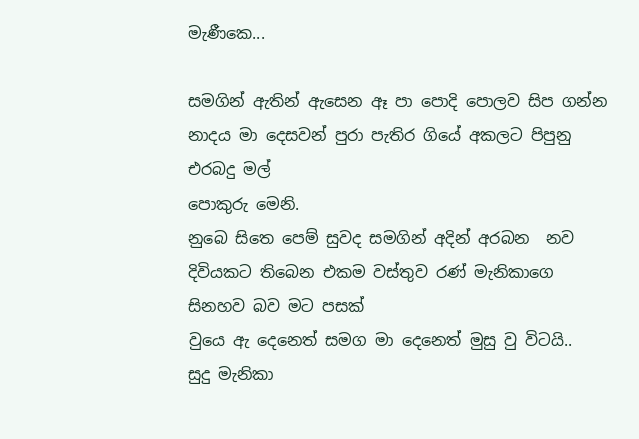මැණීකෙ...

සමගින් ඇතින් ඇසෙන ඈ පා පොදි පොලව සිප ගන්න නාදය මා දෙසවන් පුරා පැතිර ගියේ අකලට පිපුනු එරබදු මල්
පොකුරු මෙනි.
නුබෙ සිතෙ පෙම් සුවද සමගින් අදින් අරබන  නව දිවියකට තිබෙන එකම වස්තුව රණ් මැනිකාගෙ සිනහව බව මට පසක්
වු‍යෙ ඇ දෙනෙත් සමග මා දෙනෙත් මුසු වු විටයි..
සුදු මැනිකා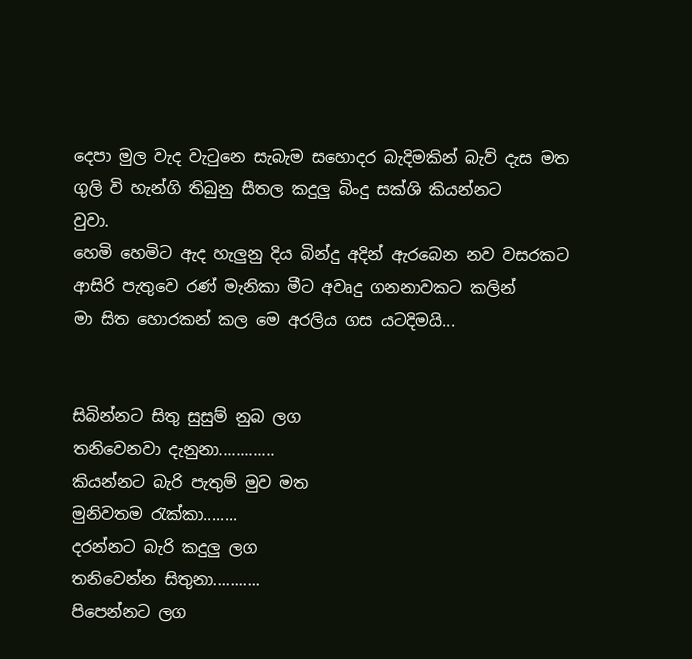දෙපා මුල වැද වැටුනෙ සැබැම සහොදර බැදිමකින් බැව් දැස මත ගුලි වි හැන්ගි තිබුනු සීතල කදුලු බිංදු සක්ශි කියන්නට
වුවා.
හෙමි හෙමිට ඇද හැලුනු දිය බින්දු අදින් ඇරබෙන නව වසරකට ආසිරි පැතුවෙ රණ් මැනිකා මීට අවෘදු ගනනාවකට කලින්
මා සිත හොරකන් කල මෙ අරලිය ගස යටදිමයි...


සිබින්නට සිතු සුසුම් නුබ ලග
තනිවෙනවා දැනුනා.............
කියන්නට බැරි පැතුම් මුව මත
මුනිවතම රැක්කා........
දරන්නට බැරි කදුලු ලග
තනිවෙන්න සිතුනා...........
පිපෙන්නට ලග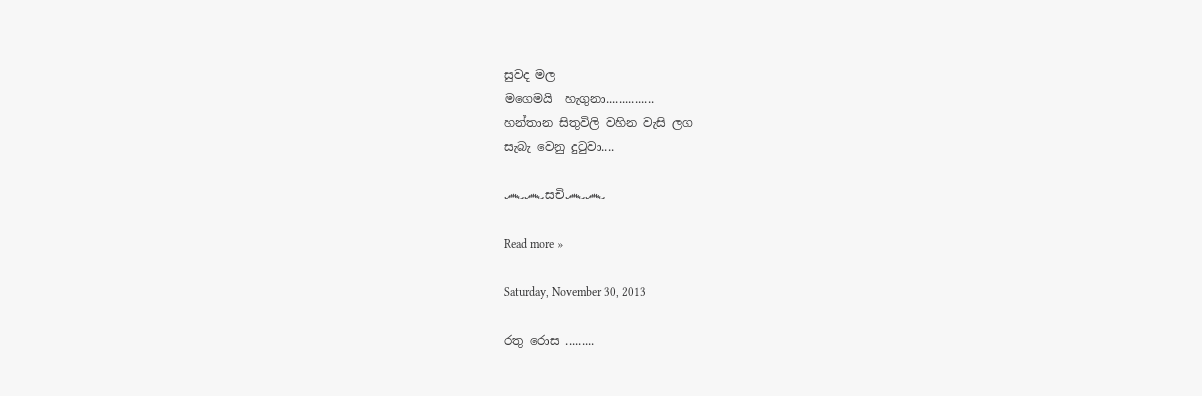සුවද මල
මගෙමයි  හැගුනා...............
හන්තාන සිතුවිලි වහින වැසි ලග
සැබැ වෙනු දුටුවා....

෴෴සචි෴෴

Read more »

Saturday, November 30, 2013

රතු රොස .........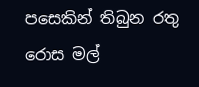පසෙකින් තිබුන රතු රොස මල්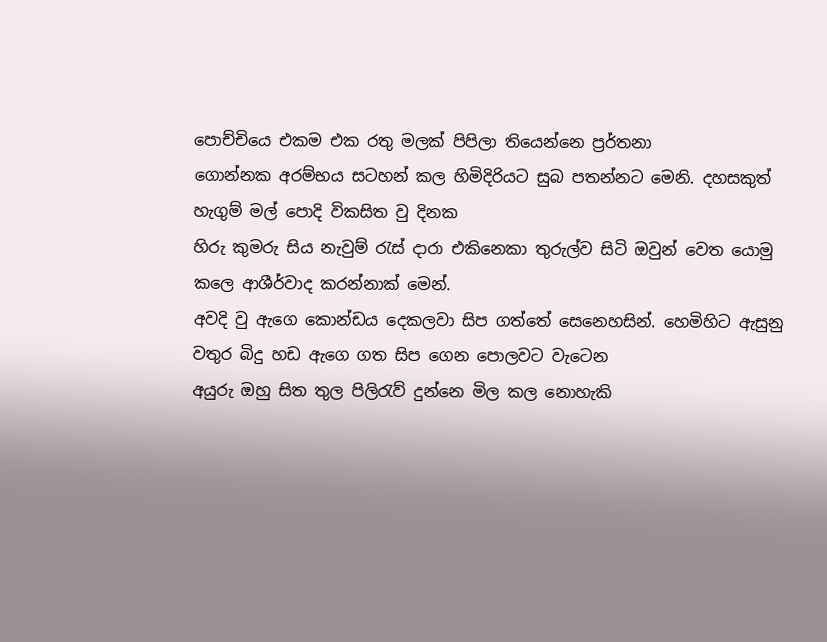පොච්චියෙ එකම එක රතු මලක් පිපිලා තියෙන්නෙ ප්‍රර්තනා
ගොන්නක අරම්භය සටහන් කල හිමිදිරියට සුබ පතන්නට මෙනි. දහසකුත් හැගුම් මල් පොදි විකසිත වු දිනක
හිරු කුමරු සිය නැවුම් රැස් දාරා එකිනෙකා තුරුල්ව සිටි ඔවුන් වෙත යොමු කලෙ ආශීර්වාද කරන්නාක් මෙන්.
අවදි වු ඇගෙ කොන්ඩය දෙකලවා සිප ගත්තේ සෙනෙහසින්. හෙමිහිට ඇසුනු වතුර බිදු හඩ ඇගෙ ගත සිප ගෙන පොලවට වැටෙන
අයුරු ඔහු සිත තුල පිලිරැව් දුන්නෙ මිල කල නොහැකි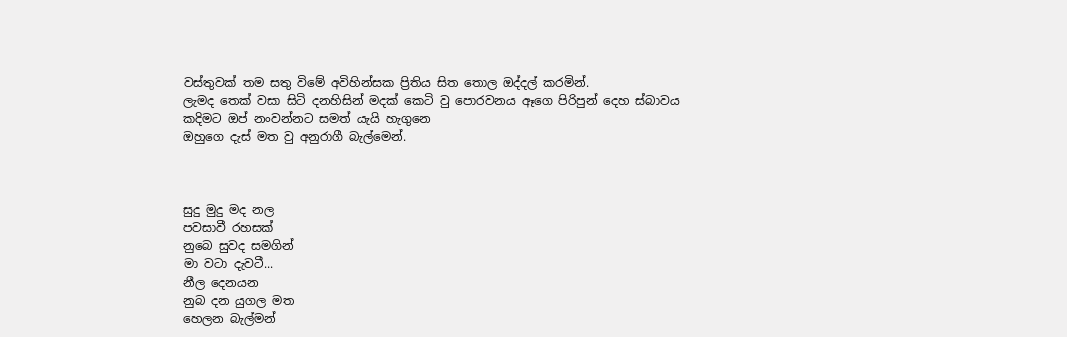වස්තුවක් තම සතු විමේ අවිහින්සක ප්‍රිතිය සිත තොල ඔද්දල් කරමින්.
ලැමද තෙක් වසා සිටි දනහිසින් මදක් කෙටි වු පොරවනය ඈගෙ පිරිපුන් දෙහ ස්බාවය කදිමට ඔප් නංවන්නට සමත් යැයි හැගුනෙ
ඔහුගෙ දැස් මත වු අනුරාගී බැල්මෙන්.



සුදු මුදු මද නල
පවසාවී රහසක්
නුබෙ සුවද සමගින්
මා වටා දැවටී...
නීල දෙනයන
නුබ දන යුගල මත
හෙලන බැල්මන්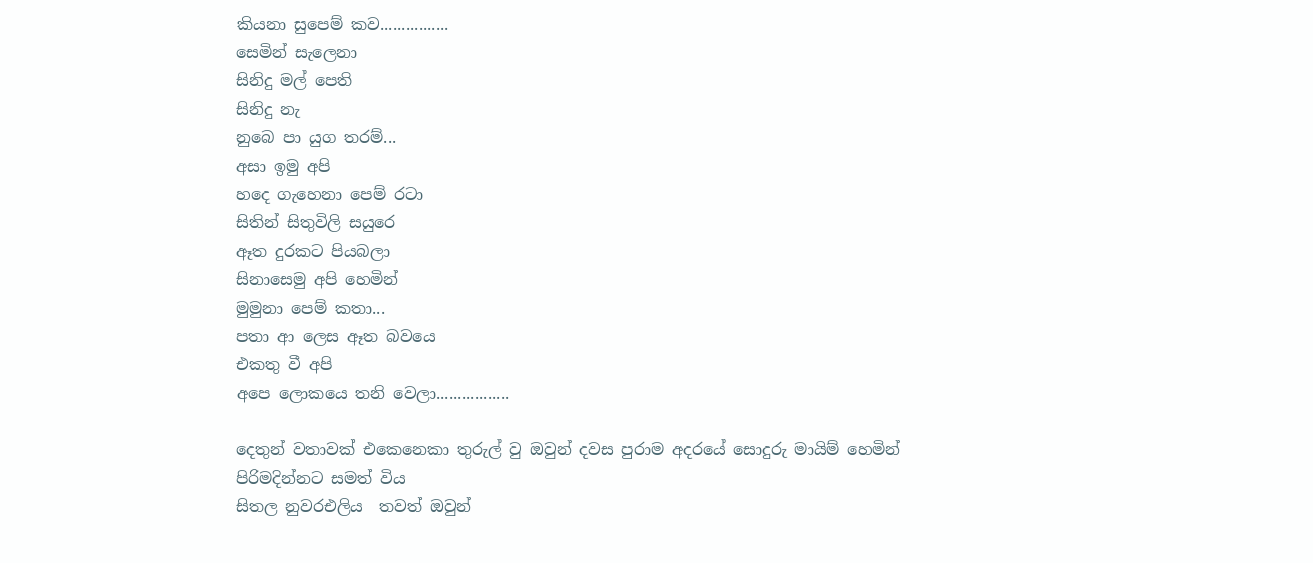කියනා සුපෙම් කව................
සෙමින් සැලෙනා
සිනිදු මල් පෙති
සිනිදු නැ
නුබෙ පා යුග තරම්...
අසා ඉමු අපි
හදෙ ගැහෙනා පෙම් රටා
සිතින් සිතුවිලි සයුරෙ
ඈත දුරකට පියබලා
සිනාසෙමු අපි හෙමින්
මුමුනා පෙම් කතා...
පතා ආ ලෙස ඈත බවයෙ
එකතු වී අපි
අපෙ ලොකයෙ තනි වෙලා.................

දෙතුන් වතාවක් එකෙනෙකා තුරුල් වු ඔවුන් දවස පුරාම අදරයේ සොදුරු මායිම් හෙමින් පිරිමදින්නට සමත් විය
සිතල නුවරඑලිය  තවත් ඔවුන්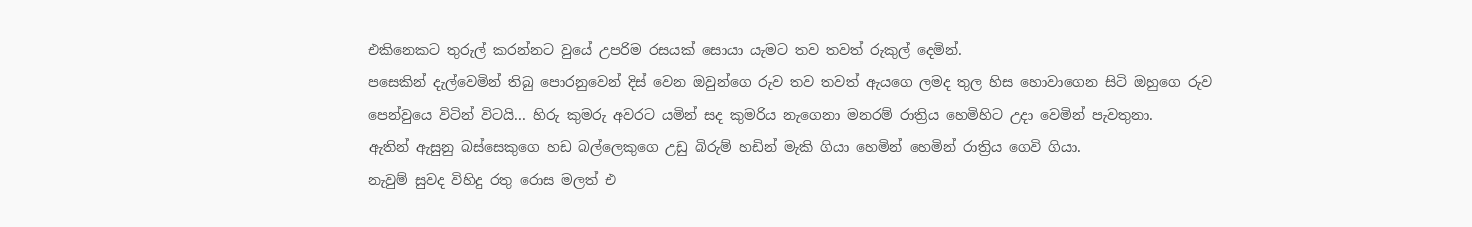එකිනෙකට තුරුල් කරන්නට වුයේ උපරිම රසයක් සොයා යැමට තව තවත් රුකුල් දෙමින්.
පසෙකින් දැල්වෙමින් තිබු පොරනුවෙන් දිස් වෙන ඔවුන්ගෙ රුව තව තවත් ඇයගෙ ලමද තුල හිස හොවාගෙන සිටි ඔහුගෙ රුව
පෙන්වුයෙ විටින් විටයි... හිරු කුමරු අවරට යමින් සද කුමරිය නැගෙනා මනරම් රාත්‍රිය හෙමිහිට උදා වෙමින් පැවතුනා.
ඇතින් ඇසුනු බස්සෙකුගෙ හඩ බල්ලෙකුගෙ උඩු බිරුම් හඩින් මැකි ගියා හෙමින් හෙමින් රාත්‍රිය ගෙවි ගියා.
නැවුම් සුවද විහිදු රතු රොස මලත් එ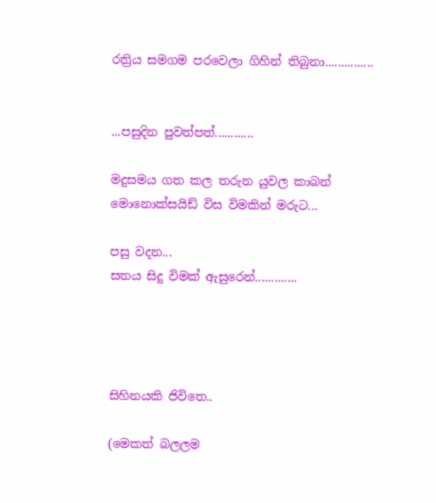රත්‍රිය සමගම පරවෙලා ගිහින් තිබුනා...............


...පසුදින පුවත්පත්............

මදුසමය ගත කල තරුන යුවල කාබන් මොනොක්සයිඩ් විස විමකින් මරුට...

පසු වදන...
සතය සිදු විමක් ඇසුරෙන්.............




සිහිනයකි ජිවිතෙ..

(මෙකත් බලලම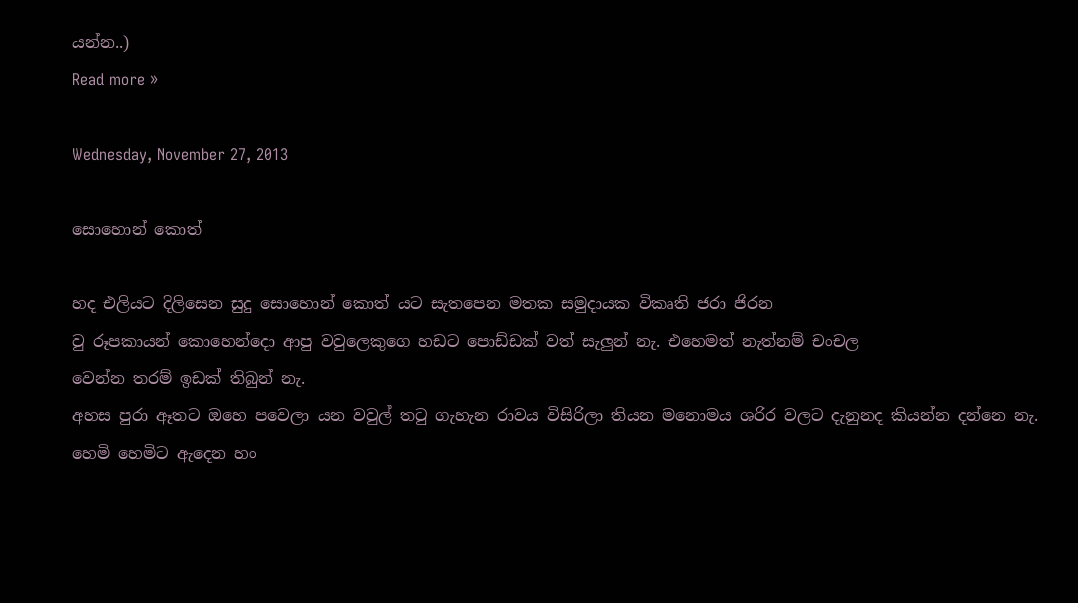යන්න..)
Read more »

Wednesday, November 27, 2013

සොහොන් කොත්

හද එලියට දිලිසෙන සුදු සොහොන් කොත් යට සැතපෙන මතක සමුදායක විකෘති ජරා ජිරන
වු රූපකායන් කොහෙන්දො ආපු වවුලෙකුගෙ හඩට පොඩ්ඩක් වත් සැලුන් නැ. එහෙමත් නැත්නම් චංචල
වෙන්න තරම් ඉඩක් තිබුන් නැ.
අහස පුරා ඈතට ඔහෙ පවෙලා යන වවුල් තටු ගැහැන රාවය විසිරිලා තියන මනොමය ශරිර වලට දැනුනද කියන්න දන්නෙ නැ.
හෙමි හෙමිට ඇදෙන හං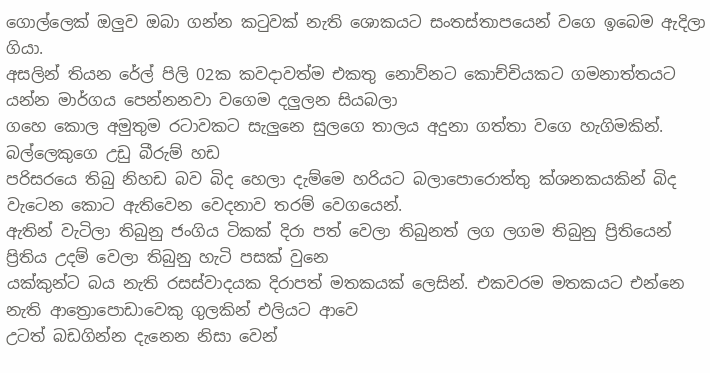ගොල්ලෙක් ඔලුව ඔබා ගන්න කටුවක් නැති ශොකයට සංතස්තාපයෙන් වගෙ ඉබෙම ඇදිලා ගියා.
අසලින් තියන රේල් පිලි 02ක කවදාවත්ම එකතු නොව්නට කොච්චියකට ගමනාත්තයට යන්න මාර්ගය පෙන්නනවා වගෙම දලුලන සියබලා
ගහෙ කොල අමුතුම රටාවකට සැලුනෙ සුලගෙ තාලය අදුනා ගත්තා වගෙ හැගිමකින්. බල්ලෙකුගෙ උඩු බීරුම් හඩ
පරිසරයෙ තිබු නිහඩ බව බිද හෙලා දැම්මෙ හරියට බලාපොරොත්තු ක්ශනකයකින් බිද වැටෙන කොට ඇතිවෙන වෙදනාව තරම් වෙගයෙන්.
ඇතින් වැටිලා තිබුනු ජංගිය ටිකක් දිරා පත් වෙලා තිබුනත් ලග ලගම තිබුනු ප්‍රිතියෙන් ප්‍රිතිය උදම් වෙලා තිබුනු හැටි පසක් වුනෙ
යක්කුන්ට බය නැති රසස්වාදයක දිරාපත් මතකයක් ලෙසින්. එකවරම මතකයට එන්නෙ නැති ආත්‍රොපොඩාවෙකු ගුලකින් එලියට ආවෙ
උටත් බඩගින්න දැනෙන නිසා වෙන්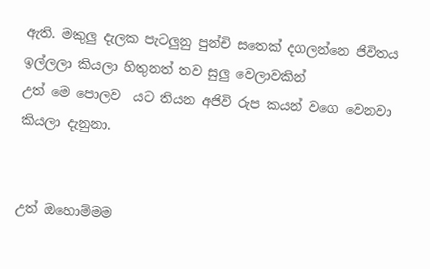ඇති. මකුලු දැලක පැටලුනු පුන්චි සතෙක් දගලන්නෙ ජිවිතය ඉල්ලලා කියලා හිතුනත් තව සුලු වෙලාවකින්
උත් මෙ පොලව  යට තියන අජිවි රුප කයන් වගෙ වෙනවා කියලා දැනුනා.


උත් ඔහොම්මම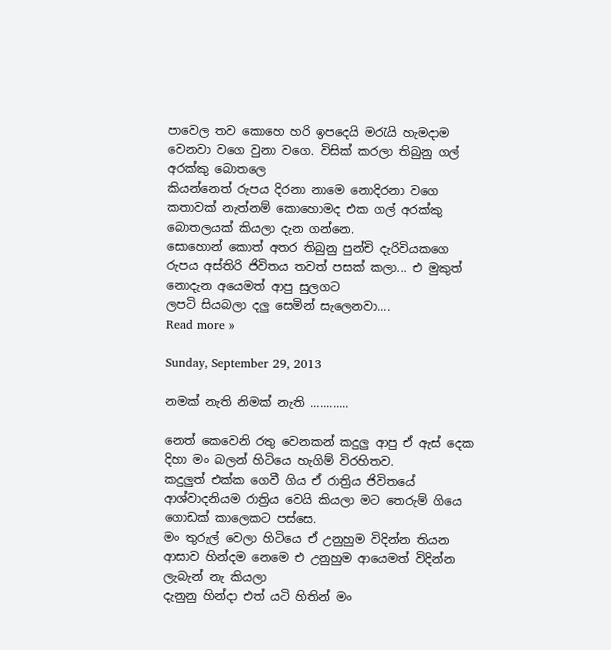පාවෙල තව කොහෙ හරි ඉපදෙයි මරැයි හැමදාම වෙනවා වගෙ වුනා වගෙ. විසික් කරලා තිබුනු ගල් අරක්කු බොතලෙ
කියන්නෙත් රුපය දිරනා නාමෙ නොදිරනා වගෙ කතාවක් නැත්නම් කොහොමද එක ගල් අරක්කු බොතලයක් කියලා දැන ගන්නෙ.
සොහොන් කොත් අතර තිබුනු පුන්චි දැරිවියකගෙ රුපය අස්තිරි ජිවිතය තවත් පසක් කලා... එ මුකුත් නොදැන අයෙමත් ආපු සුලගට
ලපටි සියබලා දලු සෙමින් සැලෙනවා....
Read more »

Sunday, September 29, 2013

නමක් නැති නිමක් නැති ............

නෙත් කෙවෙනි රතු වෙනකන් කදුලු ආපු ඒ ඇස් දෙක දිහා මං බලන් හිටියෙ හැගිම් විරහිතව.
කදුලුත් එක්ක ගෙවී ගිය ඒ රාත්‍රිය ජිවිතයේ ආශ්වාදනියම රාත්‍රිය වෙයි කියලා මට තෙරුම් ගියෙ ගොඩක් කාලෙකට පස්සෙ.
මං තුරුල් වෙලා හිටියෙ ඒ උනුහුම විදින්න තියන ආසාව හින්දම නෙමෙ එ උනුහුම ආයෙමත් විදින්න ලැබැන් නැ කියලා
දැනුනු හින්දා එත් යටි හිතින් මං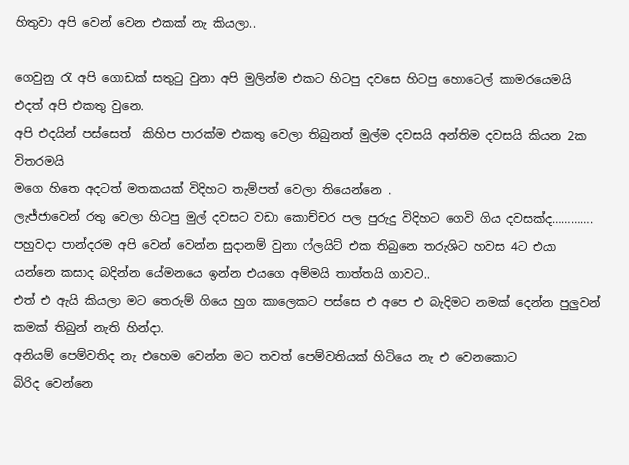හිතුවා අපි වෙන් වෙන එකක් නැ කියලා..

ගෙවුනු රැ අපි ගොඩක් සතුටු වුනා අපි මුලින්ම එකට හිටපු දවසෙ හිටපු හොටෙල් කාමරයෙමයි එදත් අපි එකතු වුනෙ.
අපි එදයින් පස්සෙත්  කිහිප පාරක්ම එකතු වෙලා තිබුනත් මුල්ම දවසයි අන්තිම දවසයි කියන 2ක විතරමයි
මගෙ හිතෙ අදටත් මතකයක් විදිහට තැම්පත් වෙලා තියෙන්නෙ .
ලැජ්ජාවෙන් රතු වෙලා හිටපු මුල් දවසට වඩා කොච්චර පල පුරුදු විදිහට ගෙවි ගිය දවසක්ද………….
පහුවදා පාන්දරම අපි වෙන් වෙන්න සුදානම් වුනා ෆ්ලයිට් එක තිබුනෙ තරුශිට හවස 4ට එයා යන්නෙ කසාද බදින්න යේමනයෙ ඉන්න එයගෙ අම්මයි තාත්තයි ගාවට..
එත් එ ඇයි කියලා මට තෙරුම් ගියෙ හුග කාලෙකට පස්සෙ එ අපෙ එ බැදිමට නමක් දෙන්න පුලුවන් කමක් තිබුන් නැති හින්දා.
අනියම් පෙම්වතිද නැ එහෙම වෙන්න මට තවත් පෙම්වතියක් හිටියෙ නැ එ වෙනකොට
බිරිද වෙන්නෙ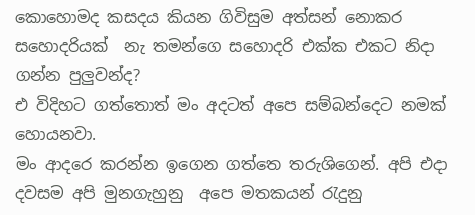කොහොමද කසදය කියන ගිවිසුම අත්සන් නොකර
සහොදරියක්  නැ තමන්ගෙ සහොදරි එක්ක එකට නිදා ගන්න පුලුවන්ද?
එ විදිහට ගත්තොත් මං අදටත් අපෙ සම්බන්දෙට නමක් හොයනවා.
මං ආදරෙ කරන්න ඉගෙන ගත්තෙ තරුශිගෙන්. අපි එදා දවසම අපි මුනගැහුනු  අපෙ මතකයන් රැදුනු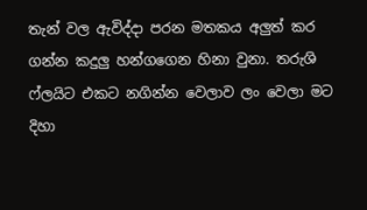තැන් වල ඇවිද්දා පරන මතකය අලුත් කර ගන්න කදුලු හන්ගගෙන හිනා වුනා. තරුශි ෆ්ලයිට එකට නගින්න වෙලාව ලං වෙලා මට දිහා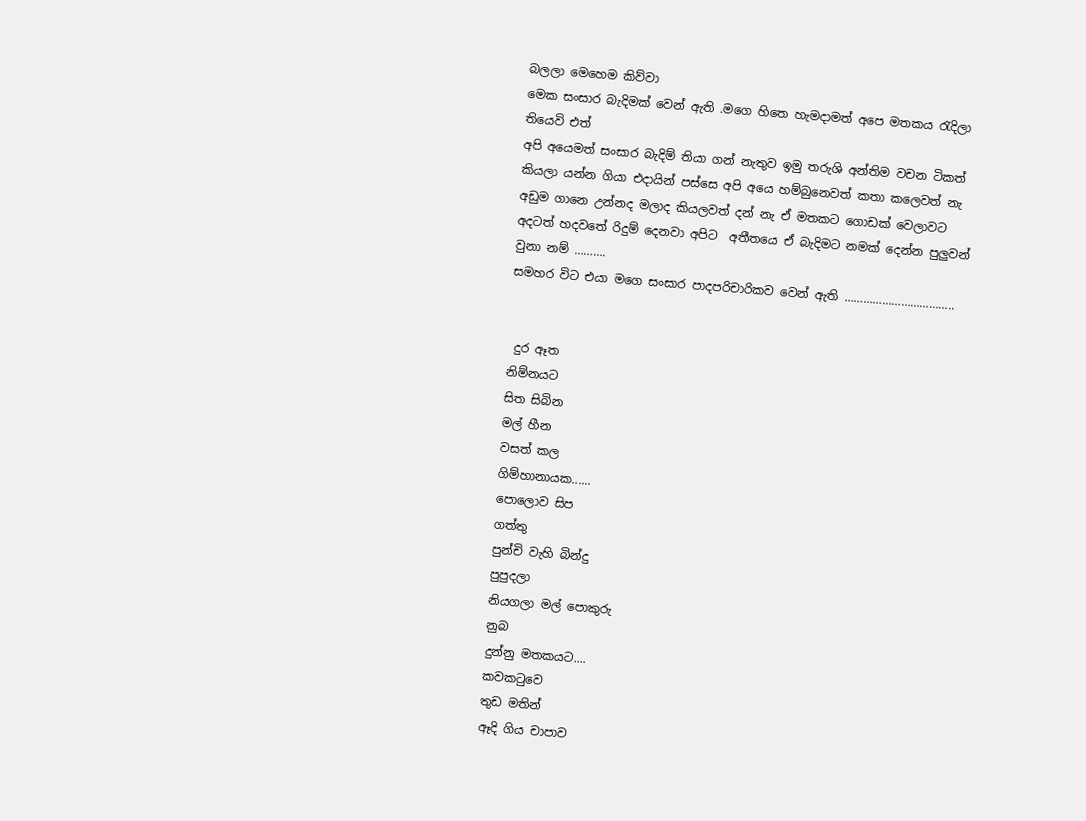බලලා මෙහෙම කිව්වා
මෙක සංසාර බැදිමක් වෙන් ඇති .මගෙ හිතෙ හැමදාමත් අපෙ මතකය රැදිලා තියෙවි එත්
අපි අයෙමත් සංසාර බැදිම් තියා ගන් නැතුව ඉමු තරුශි අන්තිම වචන ටිකත් කියලා යන්න ගියා එදායින් පස්සෙ අපි අයෙ හම්බුනෙවත් කතා කලෙවත් නැ අඩුම ගානෙ උන්නද මලාද කියලවත් දන් නැ ඒ මතකට ගොඩක් වෙලාවට අදටත් හදවතේ රිදුම් දෙනවා අපිට  අතීතයෙ ඒ බැදිමට නමක් දෙන්න පුලුවන් වුනා නම් ……….
සමහර විට එයා මගෙ සංසාර පාදපරිචාරිකව වෙන් ඇති ……………………………..


 දුර ඈත
නිම්නයට
සිත සිබින
මල් හීන
වසත් කල
ගිම්හානායක......
පොලොව සිප
ගත්තු
පුන්චි වැහි බින්දු
පුපුදලා
නියගලා මල් පොකුරු
නුබ
දුන්නු මතකයට....
කවකටුවෙ
තුඩ මතින්
ඈදි ගිය චාපාව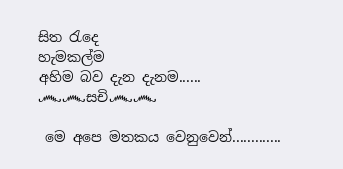සිත රැදෙ
හැමකල්ම
අහිම බව දැන දැනම......
෴෴සචි෴෴

 මෙ අපෙ මතකය වෙනුවෙන්.............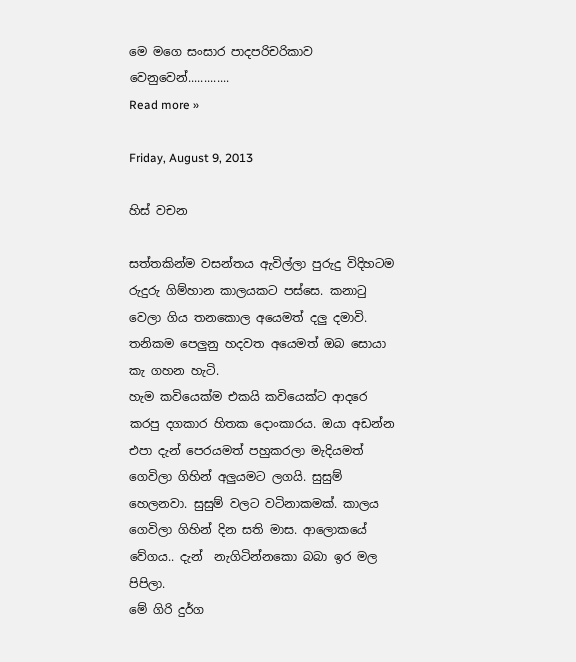මෙ මගෙ සංසාර පාදපරිචරිකාව වෙනුවෙන්.............
Read more »

Friday, August 9, 2013

හිස් වචන

සත්තකින්ම වසන්තය ඇවිල්ලා පුරුදු විදිහටම රුදුරු ගිම්හාන කාලයකට පස්සෙ. කනාටු වෙලා ගිය තනකොල අයෙමත් දලු දමාවි. තනිකම පෙලුනු හදවත අයෙමත් ඔබ සොයා කැ ගහන හැටි.
හැම කවියෙක්ම එකයි කවියෙක්ට ආදරෙ කරපු දගකාර හිතක දොංකාරය. ඔයා අඩන්න එපා දැන් පෙරයමත් පහුකරලා මැදියමත් ගෙවිලා ගිහින් අලුයමට ලගයි. සුසුම් හෙලනවා. සුසුම් වලට වටිනාකමක්. කාලය ගෙවිලා ගිහින් දින සති මාස. ආලොකයේ වේගය.. දැන්  නැගිටින්නකො බබා ඉර මල පිපිලා.
මේ ගිරි දුර්ග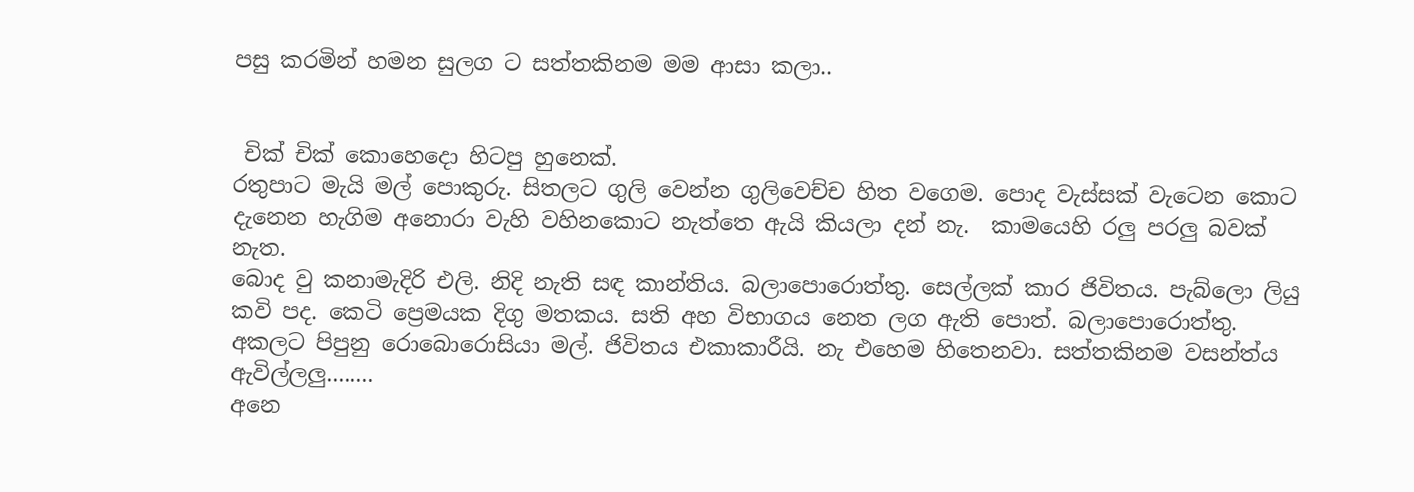පසු කරමින් හමන සුලග ට සත්තකිනම මම ආසා කලා..


 චික් චික් කොහෙදො හිටපු හුනෙක්.
රතුපාට මැයි මල් පොකුරු. සිතලට ගුලි වෙන්න ගුලිවෙච්ච හිත වගෙම. පොද වැස්සක් වැටෙන කොට දැනෙන හැගිම අනොරා වැහි වහිනකොට නැත්තෙ ඇයි කියලා දන් නැ.  කාමයෙහි රලු පරලු බවක් නැත.
බොද වු කනාමැදිරි එලි. නිදි නැති සඳ කාන්තිය. බලාපොරොත්තු. සෙල්ලක් කාර ජිවිතය. පැබ්ලො ලියු කවි පද. කෙටි ප්‍රෙමයක දිගු මතකය. සති අහ විභාගය නෙත ලග ඇති පොත්. බලාපොරොත්තු. අකලට පිපුනු රොබොරොසියා මල්. ජිවිතය එකාකාරීයි. නැ එහෙම හිතෙනවා. සත්තකිනම වසන්ත්ය ඇවිල්ලලු........
අනෙ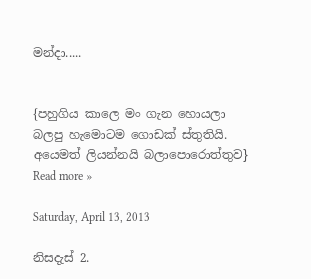මන්දා.....


{පහුගිය කාලෙ මං ගැන හොයලා බලපු හැමොටම ගොඩක් ස්තුතියි. අයෙමත් ලියන්නයි බලාපොරොත්තුව}
Read more »

Saturday, April 13, 2013

නිසදැස් 2.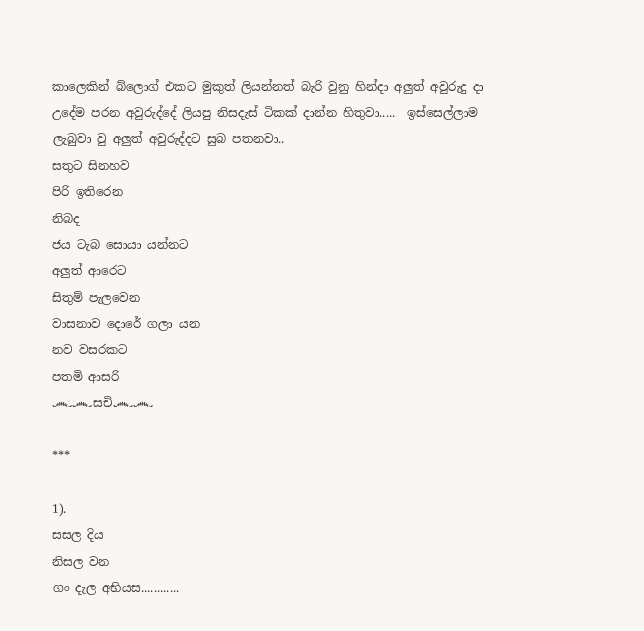කාලෙකින් බ්ලොග් එකට මුකුත් ලියන්නත් බැරි වුනු හින්දා අලුත් අවුරුදු දා උදේම පරන අවුරුද්දේ ලියපු නිසදැස් ටිකක් දාන්න හිතුවා.....  ඉස්සෙල්ලාම ලැබුවා වු අලුත් අවුරුද්දට සුබ පතනවා..
සතුට සිනහව
පිරි ඉතිරෙන
නිබද
ජය ටැබ සොයා යන්නට
අලුත් ආරෙට
සිතුම් පැලවෙන
වාසනාව දොරේ ගලා යන
නව වසරකට
පතමි ආසරි
෴෴සචි෴෴

***

1).
සසල දිය
නිසල වන
ගං දැල අභියස............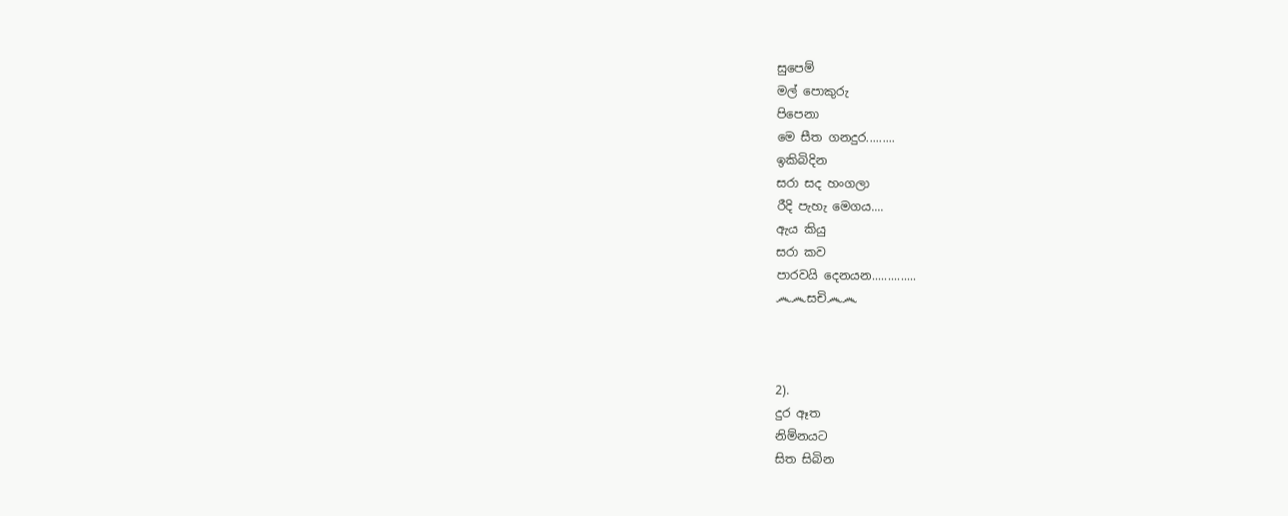සුපෙම්
මල් පොකුරු
පිපෙනා
මෙ සීත ගනදුර.........
ඉකිබිදින
සරා සද හංගලා
රීදි පැහැ මෙගය....
ඇය කියු
සරා කව
පාරවයි දෙනයන..............
෴෴සචි෴෴



2).
දුර ඈත
නිම්නයට
සිත සිබින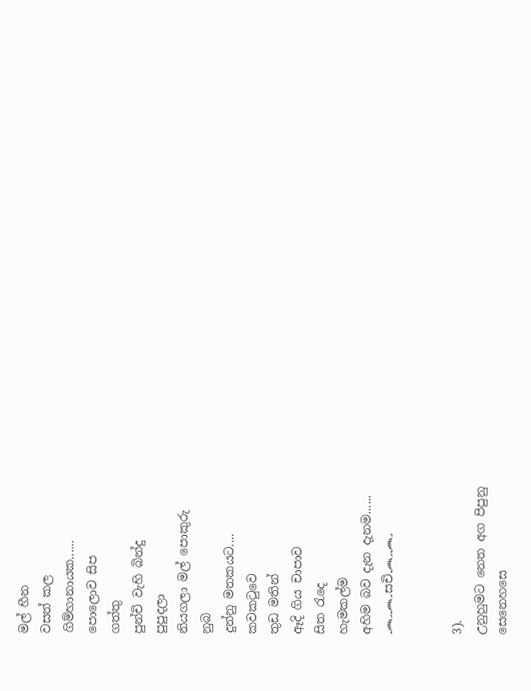මල් හීන
වසත් කල
ගිම්හානායක......
පොලොව සිප
ගත්තු
පුන්චි වැහි බින්දු
පුපුදලා
නියගලා මල් පොකුරු
නුබ
දුන්නු මතකයට....
කවකටුවෙ
තුඩ මතින්
ඈදි ගිය චාපාව
සිත රැදෙ
හැමකල්ම
අහිම බව දැන දැනම......
෴෴සචි෴෴


3).
උනුහුමට නෙත අග පිපුනු
සෙනෙහසෙ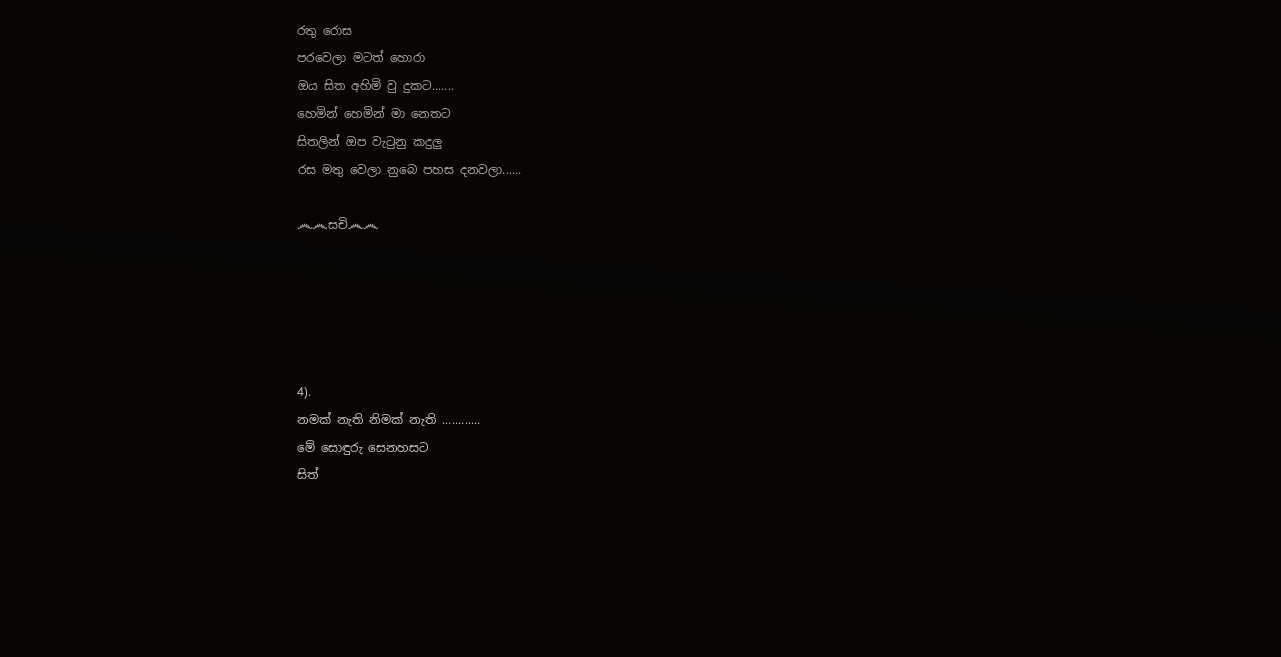රතු රොස
පරවෙලා මටත් හොරා
ඔය සිත අහිමි වු දුකට.......
හෙමින් හෙමින් මා නෙතට
සිතලින් ඔප වැටුනු කදුලු
රස මතු වෙලා නුබෙ පහස දනවලා......

෴෴සචි෴෴





4).
නමක් නැති නිමක් නැති ............
මේ සොඳුරු සෙනහසට
සිත්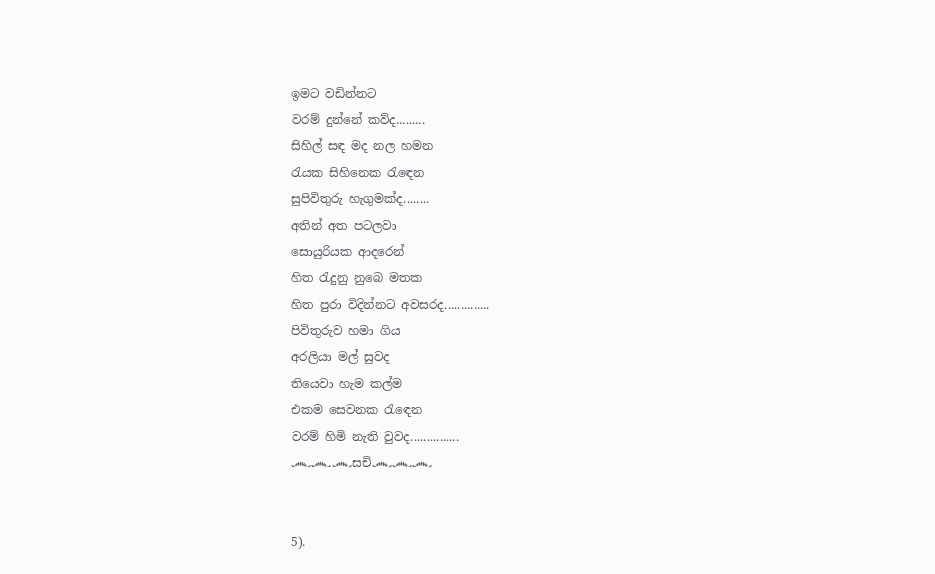ඉමට වඩින්නට
වරම් දුන්නේ කව්ද.........
සිහිල් සඳ මද නල හමන
රැයක සිහිනෙක රැඳෙන
සුපිවිතුරු හැගුමක්ද........
අතින් අත පටලවා
සොයුරියක ආදරෙන්
හිත රැදුනු නුබෙ මතක
හිත පුරා විදින්නට අවසරද..............
පිවිතුරුව හමා ගිය
අරලියා මල් සුවද
තියෙවා හැම කල්ම
එකම සෙවනක රැඳෙන
වරම් හිමි නැති වුවද...............
෴෴෴සචි෴෴෴


5).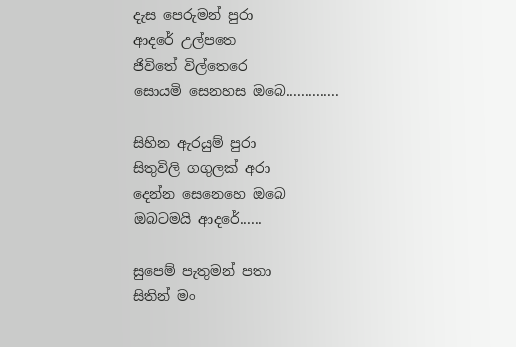දැස පෙරුමන් පුරා
ආදරේ උල්පතෙ
ජිවිතේ විල්තෙරෙ
සොයමි සෙනහස ඔබෙ..............

සිහින ඇරයුම් පුරා
සිතුවිලි ගගුලක් අරා
දෙන්න සෙනෙහෙ ඔබෙ
ඔබටමයි ආදරේ......

සුපෙම් පැතුමන් පතා
සිතින් මං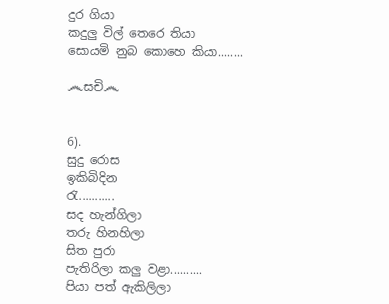දුර ගියා
කදුලු විල් තෙරෙ තියා
සොයමි නුබ කොහෙ කියා........

෴සචි෴


6).
සුදු රොස
ඉකිබිදින
රැ...........
සද හැන්ගිලා
තරු හිනහිලා
සිත පුරා
පැතිරිලා කලු වළා..........
පියා පත් ඇකිලිලා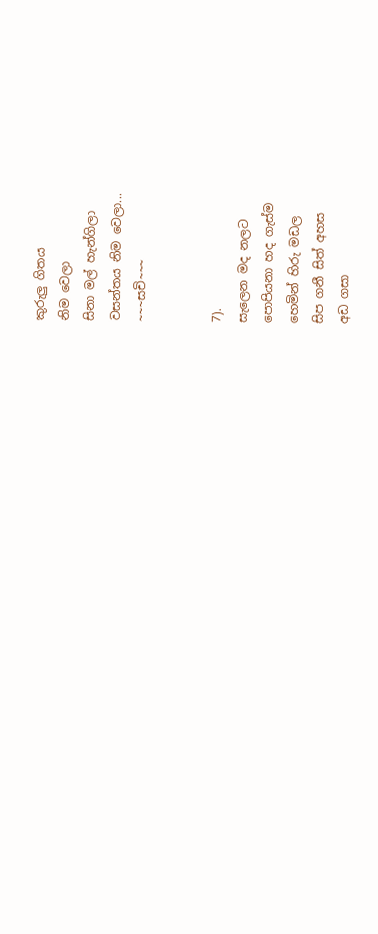කුරුලු ගිතය
නිම වෙලා
සිනා මල් හැන්ගිලා
වසන්තය නිම වෙලා...
~~~සචි~~~


7).
සැලෙන මද නලට
පොපියනා හද ගැස්ම
හෙමින් හිරු මඩල
සිප ගනී සිත් අහස
අඩ ගසා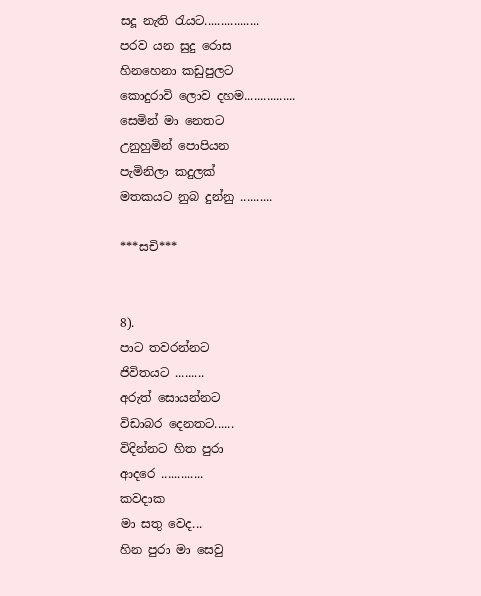සදූ නැති රැයට.................
පරව යන සුදු රොස
හිනහෙනා කඩුපුලට
කොදුරාවි ලොව දහම................
සෙමින් මා නෙතට
උනුහුමින් පොපියන
පැමිනිලා කදුලක්
මතකයට නුබ දුන්නු ..........

***සචි***


8).
පාට තවරන්නට
ජිවිතයට .........
අරුත් සොයන්නට
විඩාබර දෙනතට......
විදින්නට හිත පුරා
ආදරෙ .............
කවදාක
මා සතු වෙද...
හින පුරා මා සෙවු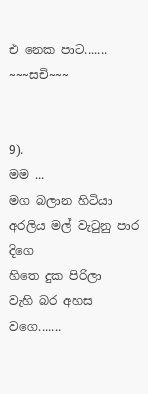එ නෙක පාට.......
~~~සචි~~~


9).
මම ...
මග බලාන හිටියා
අරලිය මල් වැටුනු පාර දිගෙ
හිතෙ දුක පිරිලා
වැහි බර අහස වගෙ.......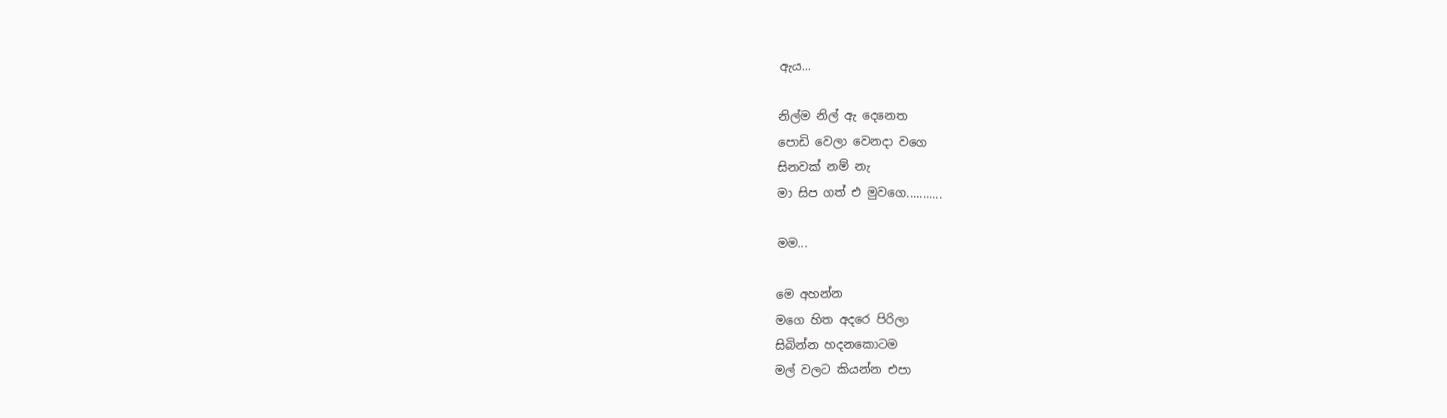ඇය...

නිල්ම නිල් ඇ දෙනෙත
පොඩි වෙලා වෙනදා වගෙ
සිනවක් නම් නැ
මා සිප ගත් එ මුවගෙ...........

මම...

මෙ අහන්න
මගෙ හිත අදරෙ පිරිලා
සිබින්න හදනකොටම
මල් වලට කියන්න එපා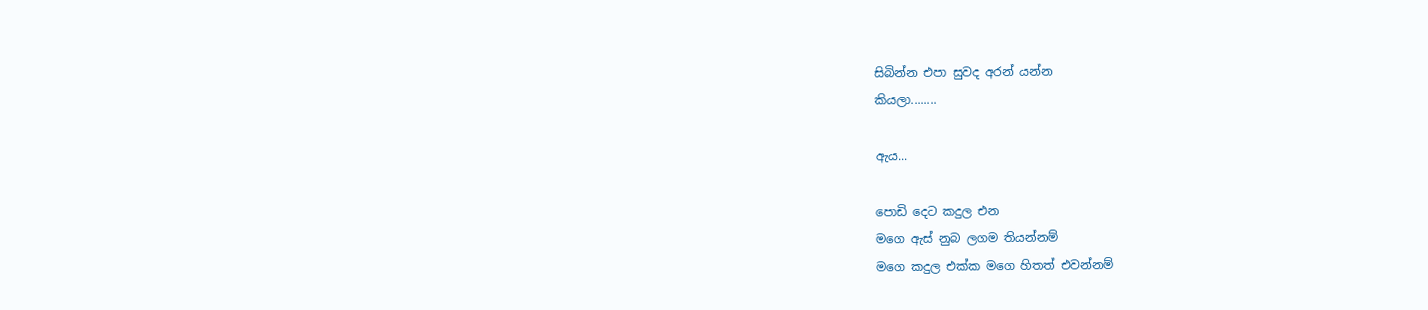සිබින්න එපා සුවද අරන් යන්න
කියලා........

ඇය...

පොඩි දෙට කදුල එන
මගෙ ඇස් නුබ ලගම තියන්නම්
මගෙ කදුල එක්ක මගෙ හිතත් එවන්නම්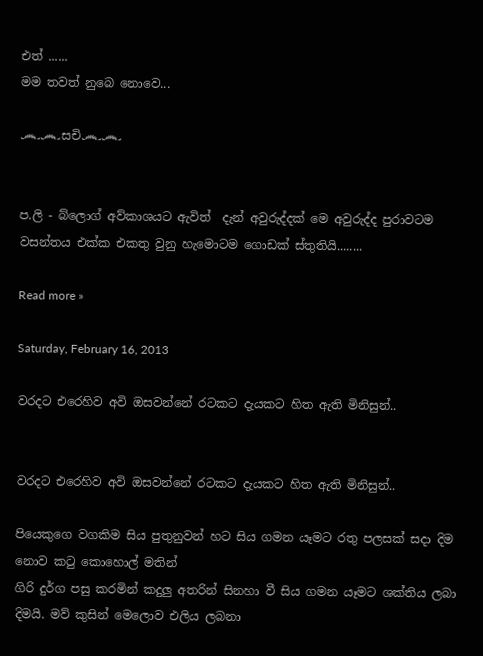එත් ......
මම තවත් නුබෙ නොවෙ...

෴෴සචි෴෴


ප.ලි - බ්ලොග් අව්කාශයට ඇවිත්  දැන් අවුරුද්දක් මෙ අවුරුද්ද පුරාවටම වසන්තය එක්ක එකතු වුනු හැමොටම ගොඩක් ස්තුතියි........

Read more »

Saturday, February 16, 2013

වරදට එරෙහිව අවි ඔසවන්නේ රටකට දැයකට හිත ඇති මිනිසුන්..


වරදට එරෙහිව අවි ඔසවන්නේ රටකට දැයකට හිත ඇති මිනිසුන්..

පියෙකුගෙ වගකිම සිය පුතුනුවන් හට සිය ගමන යෑමට රතු පලසක් සදා දිම නොව කටු කොහොල් මතින්
ගිරි දුර්ග පසු කරමින් කදුලු අතරින් සිනහා වී සිය ගමන යෑමට ශක්තිය ලබා දිමයි. මව් කුසින් මෙලොව එලිය ලබනා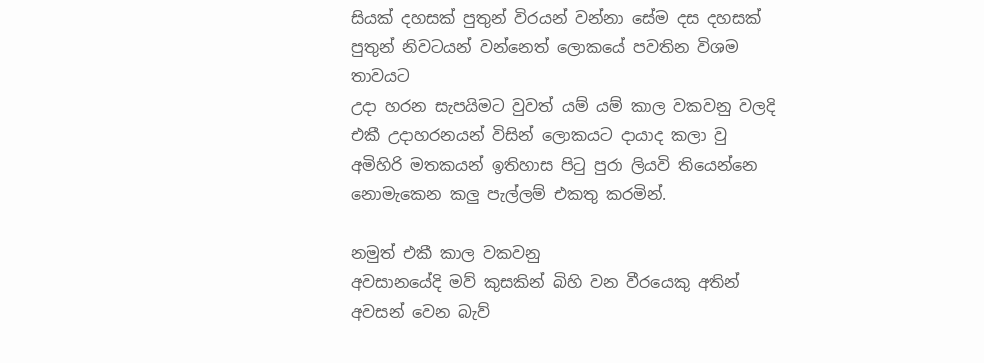සියක් දහසක් පුතුන් විරයන් වන්නා සේම දස දහසක් පුතුන් නිවටයන් වන්නෙත් ලොකයේ පවතින විශම තාවයට
උදා හරන සැපයිමට වුවත් යම් යම් කාල වකවනු වලදි එකී උදාහරනයන් විසින් ලොකයට දායාද කලා වු
අමිහිරි මතකයන් ඉතිහාස පිටු පුරා ලියවි තියෙන්නෙ නොමැකෙන කලු පැල්ලම් එකතු කරමින්.

නමුත් එකී කාල වකවනු
අවසානයේදි මව් කුසකින් බිහි වන වීරයෙකු අතින් අවසන් වෙන බැව්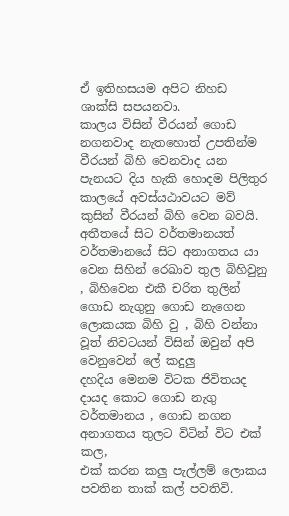ඒ ඉතිහසයම අපිට නිහඩ ශාක්සි සපයනවා.
කාලය විසින් වීරයන් ගොඩ නගනවාද නැතහොත් උපතින්ම වීරයන් බිහි වෙනවාද යන පැනයට දිය හැකි හොදම පිලිතුර
කාලයේ අවස්යඨාවයට මව් කුසින් වීරයන් බිහි වෙන බවයි.
අතීතයේ සිට වර්තමානයත් වර්තමානයේ සිට අනාගතය යා වෙන සිහින් රෙඛාව තුල බිහිවුනු , බිහිවෙන එකී චරිත තුලින්
ගොඩ නැගුනු ගොඩ නැගෙන ලොකයක බිහි වු , බිහි වන්නා වූත් නිවටයන් විසින් ඔවුන් අපි වෙනුවෙන් ලේ කදුලු
දහදිය මෙනම විටක ජිවිතයද දායද කොට ගොඩ නැගු වර්තමානය , ගොඩ නගන අනාගතය තුලට විටින් විට එක් කල,
එක් කරන කලු පැල්ලම් ලොකය පවතින තාක් කල් පවතිවි.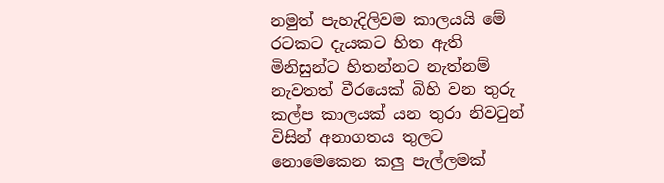නමුත් පැහැදිලිවම කාලයයි මේ රටකට දැයකට හිත ඇති
මිනිසුන්ට හිතන්නට නැත්නම් නැවතත් වීරයෙක් බිහි වන තුරු කල්ප කාලයක් යන තුරා නිවටුන් විසින් අනාගතය තුලට
නොමෙකෙන කලු පැල්ලමක්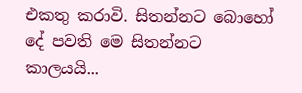එකතු කරාවි. සිතන්නට බොහෝ දේ පවති මෙ සිතන්නට කාලයයි...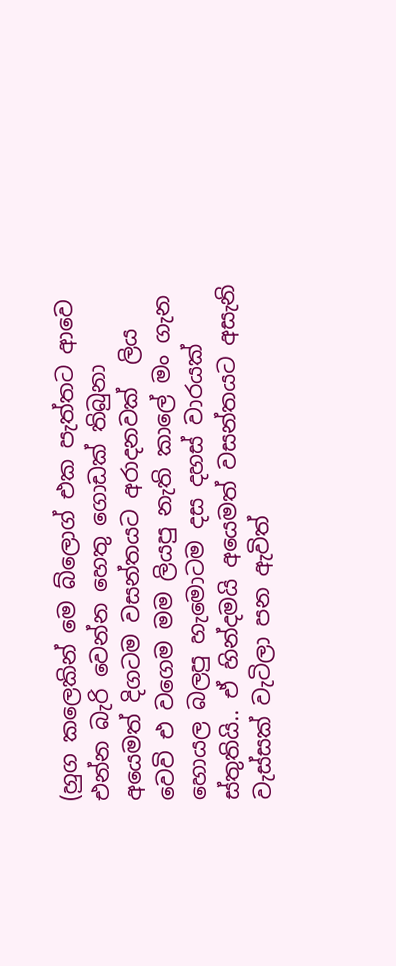(හුග කලෙකින් මෙ බ්ලොග් එක පැත්තට ආවෙ එන්න බැරි වෙන්න හෙතු ගොඩක් තිබුනා අයෙමත් දිගටම වසන්තයට අරාදනවක්  ලිය වෙවි එ වගෙම මම ලියපු නැති කාලේ මං ගැන හොයල බලපු හැමොටම දස දහස් වාරයක් ස්තුතියි.. ඒ හින්දමයි අයෙමත් වසන්තයට අසැනි වැස්සක් වැටිලා පන ඇවිත්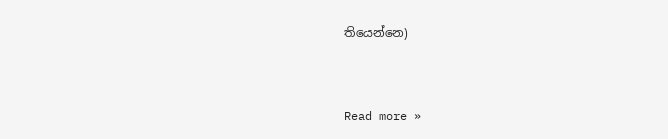තියෙන්නෙ)


Read more »